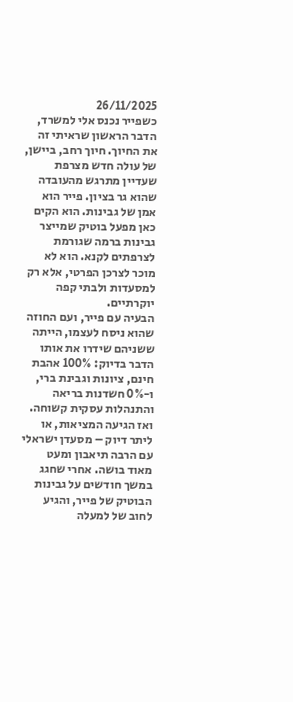26/11/2025
כשפייר נכנס אלי למשרד, הדבר הראשון שראיתי זה את החיוך. חיוך רחב, ביישן, של עולה חדש מצרפת שעדיין מתרגש מהעובדה שהוא גר בציון. פייר הוא אמן של גבינות. הוא הקים כאן מפעל בוטיק שמייצר גבינות ברמה שגורמת לצרפתים לקנא. הוא לא מוכר לצרכן הפרטי, אלא רק למסעדות ולבתי קפה יוקרתיים.
הבעיה עם פייר, ועם החוזה שהוא ניסח לעצמו, הייתה ששניהם שידרו את אותו הדבר בדיוק: 100% אהבת חינם, ציונות וגבינת ברי, ו-0% חשדנות בריאה והתנהלות עסקית קשוחה.
ואז הגיעה המציאות, או ליתר דיוק – מסעדן ישראלי עם הרבה תיאבון ומעט מאוד בושה. אחרי שחגג במשך חודשים על גבינות הבוטיק של פייר, והגיע לחוב של למעלה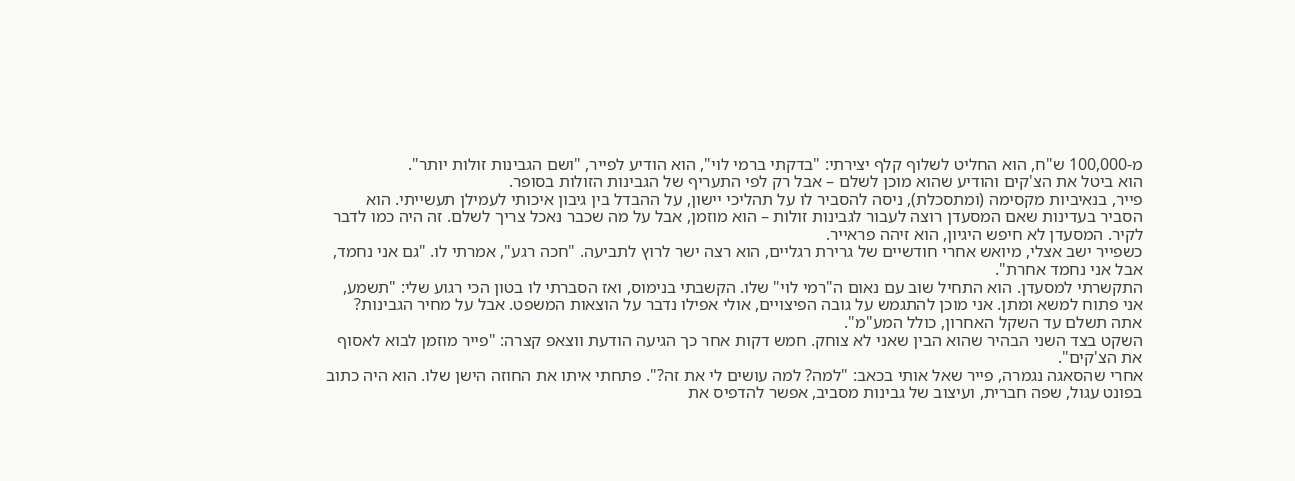מ-100,000 ש"ח, הוא החליט לשלוף קלף יצירתי: "בדקתי ברמי לוי", הוא הודיע לפייר, "ושם הגבינות זולות יותר".
הוא ביטל את הצ'קים והודיע שהוא מוכן לשלם – אבל רק לפי התעריף של הגבינות הזולות בסופר.
פייר, בנאיביות מקסימה (ומתסכלת), ניסה להסביר לו על תהליכי יישון, על ההבדל בין גיבון איכותי לעמילן תעשייתי. הוא הסביר בעדינות שאם המסעדן רוצה לעבור לגבינות זולות – הוא מוזמן, אבל על מה שכבר נאכל צריך לשלם. זה היה כמו לדבר לקיר. המסעדן לא חיפש היגיון, הוא זיהה פראייר.
כשפייר ישב אצלי, מיואש אחרי חודשיים של גרירת רגליים, הוא רצה ישר לרוץ לתביעה. "חכה רגע", אמרתי לו. "גם אני נחמד, אבל אני נחמד אחרת".
התקשרתי למסעדן. הוא התחיל שוב עם נאום ה"רמי לוי" שלו. הקשבתי בנימוס, ואז הסברתי לו בטון הכי רגוע שלי: "תשמע, אני פתוח למשא ומתן. אני מוכן להתגמש על גובה הפיצויים, אולי אפילו נדבר על הוצאות המשפט. אבל על מחיר הגבינות? אתה תשלם עד השקל האחרון, כולל המע"מ".
השקט בצד השני הבהיר שהוא הבין שאני לא צוחק. חמש דקות אחר כך הגיעה הודעת ווצאפ קצרה: "פייר מוזמן לבוא לאסוף את הצ'קים".
אחרי שהסאגה נגמרה, פייר שאל אותי בכאב: "למה? למה עושים לי את זה?". פתחתי איתו את החוזה הישן שלו. הוא היה כתוב בפונט עגול, שפה חברית, ועיצוב של גבינות מסביב, אפשר להדפיס את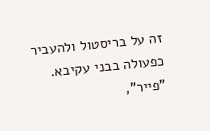זה על בריסטול ולהעביר כפעולה בבני עקיבא.
"פייר",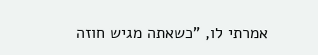אמרתי לו, "כשאתה מגיש חוזה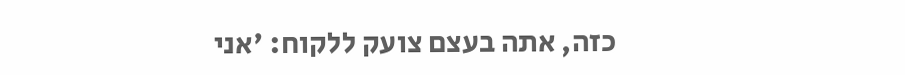כזה, אתה בעצם צועק ללקוח: 'אני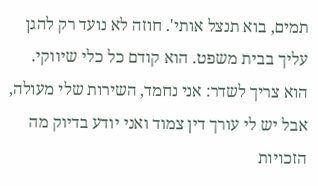תמים, בוא תנצל אותי'. חוזה לא נועד רק להגן עליך בבית משפט. הוא קודם כל כלי שיווקי. הוא צריך לשדר: אני נחמד, השירות שלי מעולה, אבל יש לי עורך דין צמוד ואני יודע בדיוק מה הזכויות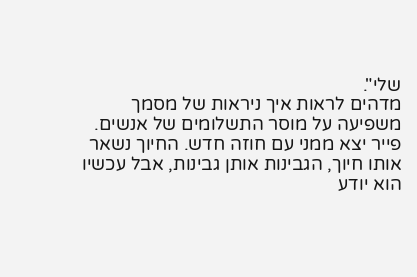שלי".
מדהים לראות איך ניראות של מסמך משפיעה על מוסר התשלומים של אנשים.
פייר יצא ממני עם חוזה חדש. החיוך נשאר אותו חיוך, הגבינות אותן גבינות, אבל עכשיו הוא יודע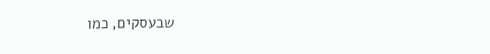שבעסקים, כמו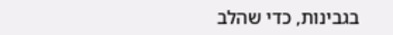בגבינות, כדי שהלב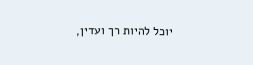יוכל להיות רך ועדין,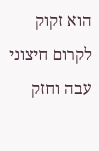הוא זקוק לקרום חיצוני עבה וחזק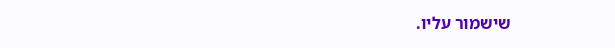שישמור עליו.